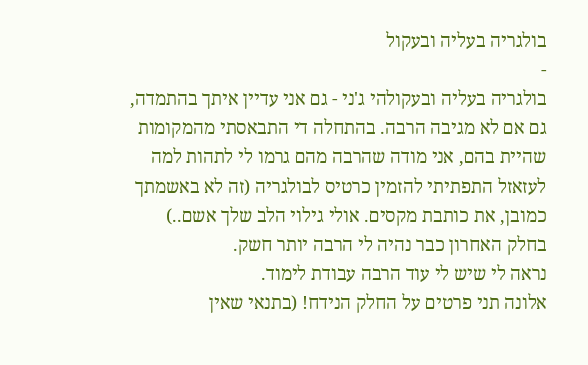בולגריה בעליה ובעקול
-
בולגריה בעליה ובעקולהי ג'ני - גם אני עדיין איתך בהתמדה, גם אם לא מגיבה הרבה. בהתחלה די התבאסתי מהמקומות שהיית בהם, אני מודה שהרבה מהם גרמו לי לתהות למה לעזאזל התפתיתי להזמין כרטיס לבולגריה (זה לא באשמתך כמובן, את כותבת מקסים. אולי גילוי הלב שלך אשם..)
בחלק האחרון כבר נהיה לי הרבה יותר חשק.
נראה לי שיש לי עוד הרבה עבודת לימוד.
אלונה תני פרטים על החלק הנידח! (בתנאי שאין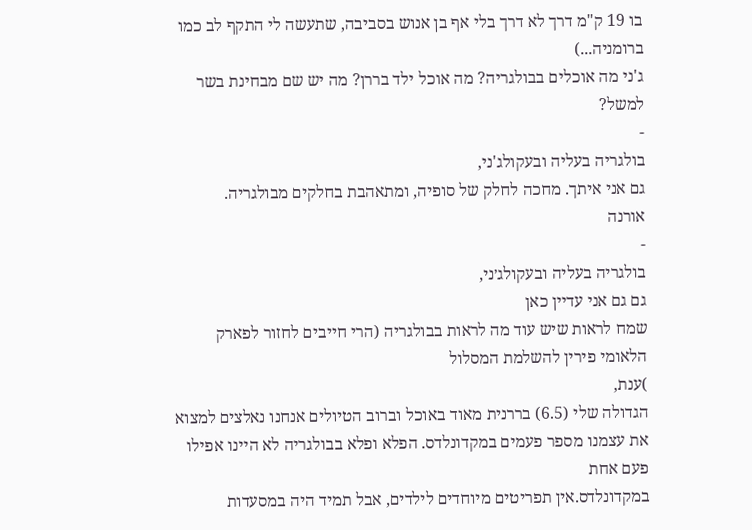בו 19 ק"מ דרך לא דרך בלי אף בן אנוש בסביבה, שתעשה לי התקף לב כמו ברומניה...)
ג'ני מה אוכלים בבולגריה? מה אוכל ילד בררן? מה יש שם מבחינת בשר למשל?
-
בולגריה בעליה ובעקולג'ני,
גם אני איתך. מחכה לחלק של סופיה, ומתאהבת בחלקים מבולגריה.
אורנה
-
בולגריה בעליה ובעקולג׳ני,
גם גם אני עדיין כאן
שמח לראות שיש עוד מה לראות בבולגריה (הרי חייבים לחזור לפארק הלאומי פירין להשלמת המסלול
)ענת,
הגדולה שלי (6.5) בררנית מאוד באוכל וברוב הטיולים אנחנו נאלצים למצוא את עצמנו מספר פעמים במקדונלדס. הפלא ופלא בבולגריה לא היינו אפילו פעם אחת
במקדונלדס.אין תפריטים מיוחדים לילדים, אבל תמיד היה במסעדות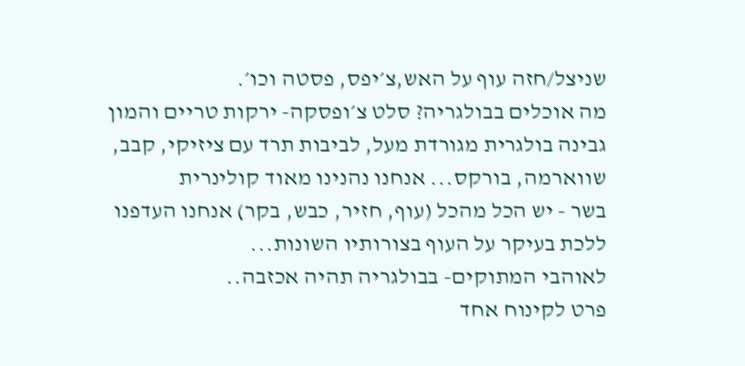שניצל/חזה עוף על האש,צ׳יפס, פסטה וכו׳.
מה אוכלים בבולגריה? סלט צ׳ופסקה- ירקות טריים והמון גבינה בולגרית מגורדת מעל, לביבות תרד עם ציזיקי, קבב, שווארמה, בורקס... אנחנו נהנינו מאוד קולינרית
בשר - יש הכל מהכל (עוף, חזיר, כבש, בקר) אנחנו העדפנו ללכת בעיקר על העוף בצורותיו השונות...
לאוהבי המתוקים- בבולגריה תהיה אכזבה..
פרט לקינוח אחד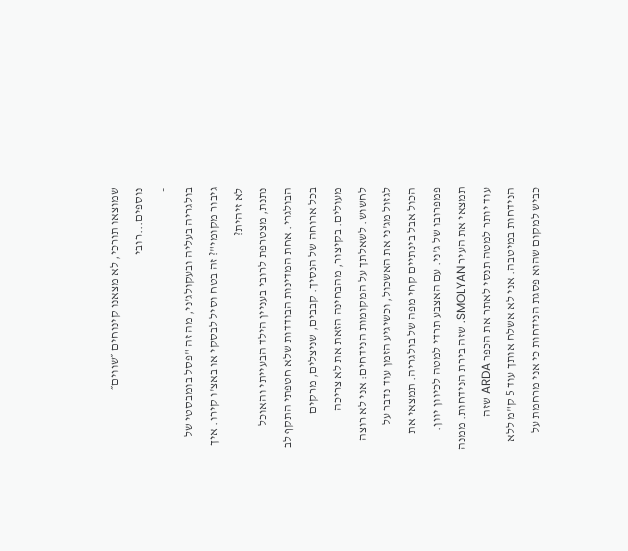שמוצאו תורכי, לא מצאנו קינוחים ״שווים״ נוספים...רובי
-
בולגריה בעליה ובעקולג'ני, מה זה "פסל בומבסטי של גיבור מקומי"? זה בטח וסיל לבסקי או באצ'ו קירו. איך לא זיהית?
נתנת, מצטרפת לרובי בעניין הילד הבעייתי והאוכל הבולגרי. אחת המדינות הבודדות שלא חטפתי התקף לב בכל ארוחה של הנסיך. קבבים, שניצלים, מרקים מעולים. בקיצור, מהבחינה הזאת את לא צריכה לחשוש. לשאלתך על המקומות הנידחים: אני לא רוצה לגזול מג'ני את האשכול, וכשיגיע הזמן עוד נדבר על הכול אבל בינתיים קחי מפה של בולגריה. תמצאי את פמפרובו של ג'ני. עם האצבע תרדי למטה לכיוון יוון. תמצאי את העיר SMOLYAN. שזה בירת הנידחות. ממנה עוד יותר למטה תנסי לאתר את הכפר ARDA שזה הנידחות במיטבה. אני לא אשלח אותך עוד 5 ק"מ ללא כביש למקום שהוא פסגת הנידחות כי אני מרחמת על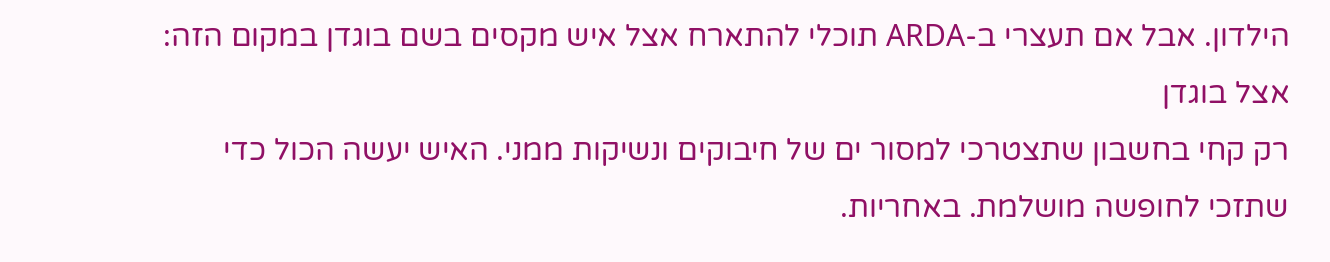הילדון. אבל אם תעצרי ב-ARDA תוכלי להתארח אצל איש מקסים בשם בוגדן במקום הזה: אצל בוגדן
רק קחי בחשבון שתצטרכי למסור ים של חיבוקים ונשיקות ממני. האיש יעשה הכול כדי שתזכי לחופשה מושלמת. באחריות.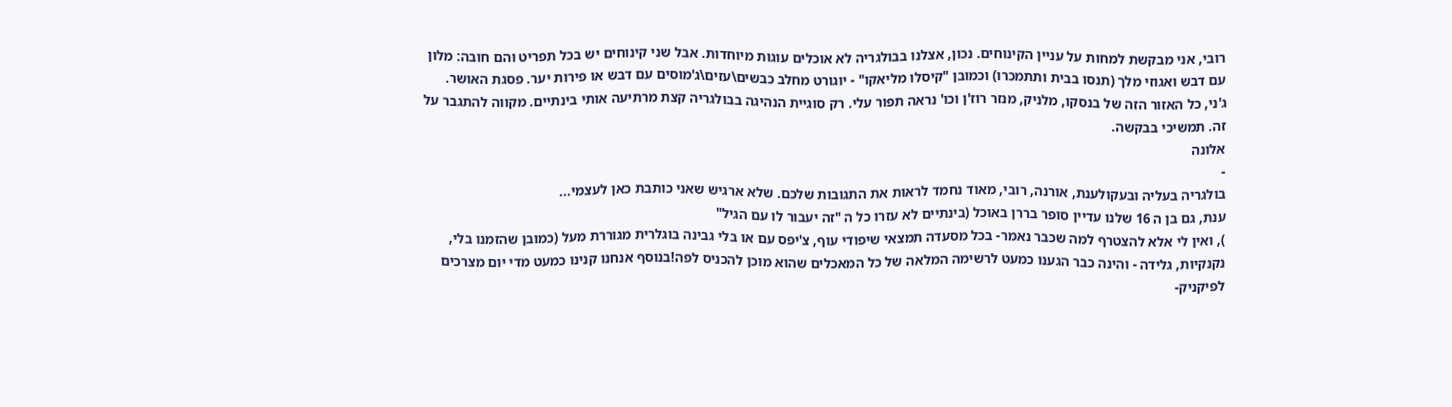רובי, אני מבקשת למחות על עניין הקינוחים. נכון, אצלנו בבולגריה לא אוכלים עוגות מיוחדות. אבל שני קינוחים יש בכל תפריט והם חובה: מלון עם דבש ואגוזי מלך (תנסו בבית ותתמכרו) וכמובן "קיסלו מליאקו" - יוגורט מחלב כבשים\עזים\ג'מוסים עם דבש או פירות יער. פסגת האושר.
ג'ני, כל האזור הזה של בנסקו, מלניק, מנזר רוז'ן וכו' נראה תפור עלי. רק סוגיית הנהיגה בבולגריה קצת מרתיעה אותי בינתיים. מקווה להתגבר על זה. תמשיכי בבקשה.
אלונה
-
בולגריה בעליה ובעקולענת, אורנה, רובי, מאוד נחמד לראות את התגובות שלכם. שלא ארגיש שאני כותבת כאן לעצמי...
ענת, גם בן ה 16 שלנו עדיין סופר בררן באוכל (בינתיים לא עזרו כל ה "זה יעבור לו עם הגיל"
), ואין לי אלא להצטרף למה שכבר נאמר- בכל מסעדה תמצאי שיפודי עוף, צ'יפס עם או בלי גבינה בוגלרית מגוררת מעל (כמובן שהזמנו בלי, נקנקיות, גלידה - והינה כבר הגענו כמעט לרשימה המלאה של כל המאכלים שהוא מוכן להכניס לפה!בנוסף אנחנו קנינו כמעט מדי יום מצרכים לפיקניק-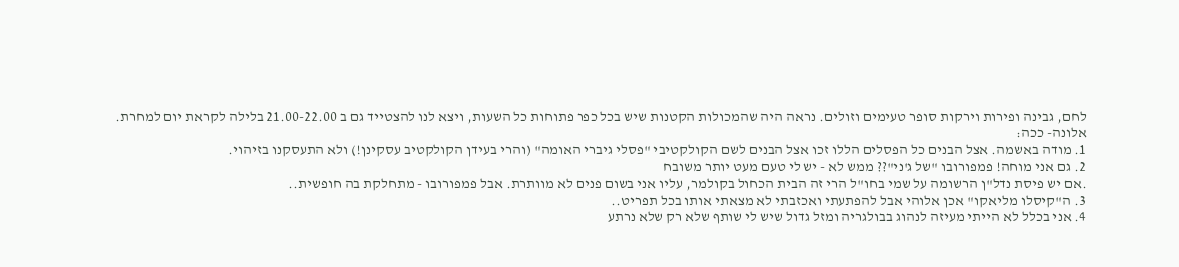לחם, גבינה ופירות וירקות סופר טעימים וזולים. נראה היה שהמכולות הקטנות שיש בכל כפר פתוחות כל השעות, ויצא לנו להצטייד גם ב 21.00-22.00 בלילה לקראת יום למחרת.
אלונה- ככה:
1. מודה באשמה. אצל הבנים כל הפסלים הללו זכו אצל הבנים לשם הקולקטיבי "פסלי גיברי האומה" (והרי בעידן הקולקטיב עסקינן!) ולא התעסקנו בזיהוי.
2. גם אני מוחה! פמפורובו "של ג'ני"?? ממש לא - יש לי טעם מעט יותר משובח
.אם יש פיסת נדל"ן הרשומה על שמי בחו"ל הרי זה הבית הכחול בקולמר, עליו אני בשום פנים לא מוותרת. אבל פמפורובו - מתחלקת בה חופשית..
3. ה"קיסלו מליאקו" אכן אלוהי אבל להפתעתי ואכזבתי לא מצאתי אותו בכל תפריט..
4. אני בכלל לא הייתי מעיזה לנהוג בבולגריה ומזל גדול שיש לי שותף שלא רק שלא נרתע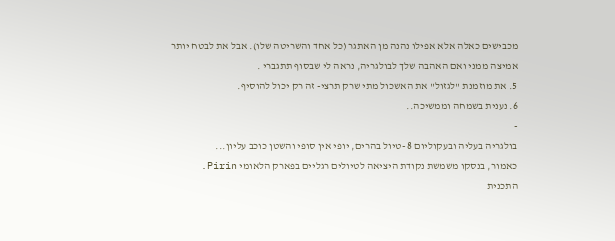מכבישים כאלה אלא אפילו נהנה מן האתגר (כל אחד והשריטה שלו). אבל את לבטח יותר אמיצה ממני ואם האהבה שלך לבולגריה, נראה לי שבסוף תתגברי .
5. את מוזמנת "לגזול" את האשכול מתי שרק תרצי- זה רק יכול להוסיף.
6. נענית בשמחה וממשיכה..
-
בולגריה בעליה ובעקוליום 8 -טיול בהרים, יופי אין סופי והשטן כוכב עליון...
כאמור, בנסקו משמשת נקודת היציאה לטיולים רגליים בפארק הלאומי Pirin.
התכנית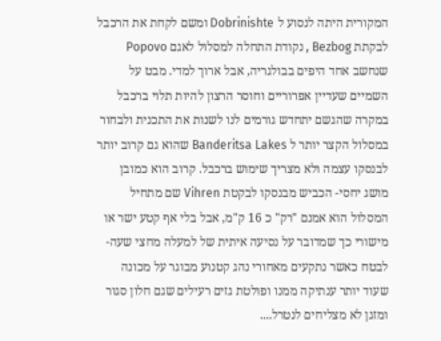המקורית היתה לנסוע ל Dobrinishte ומשם לקחת את הרכבל לבקתת Bezbog , נקודת התחלה למסלול לאגם Popovo שנחשב אחד היפים בבולגריה, אבל ארוך למדי. מבט על השמיים שעדיין אפרוריים וחוסר הרצון להיות תלוי ברכבל במקרה שהגשם יתחדש גורמים לנו לשנות את התכנית ולבחור במסלול הקצר יותר ל Banderitsa Lakes שהוא גם קרוב יותר לבנסקו עצמה ולא מצריך שימוש ברכבל. קרוב הוא כמובן מושג יחסי- הכביש מבנסקו לבקטת Vihren שם מתחיל המסלול הוא אמנם "רק" כ 16 ק"מ, אבל בלי אף קטע ישר או מישורי כך שמדובר על נסיעה איתית של למעלה מחצי שעה- לבטח כאשר נתקעים מאחורי נהג קטנוע מבוגר על מכונה שעוד יותר ענתיקה ממנו ופולטת גזים רעילים שגם חלון סגור ומזגן לא מצליחים לנטרל....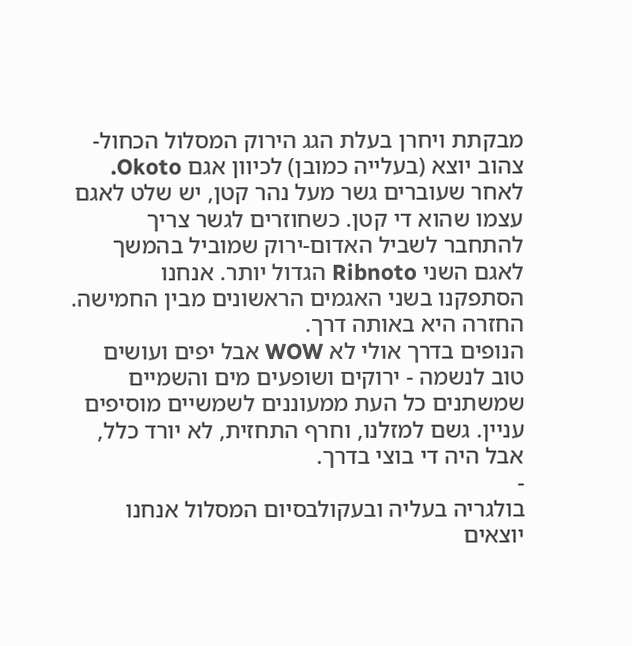מבקתת ויחרן בעלת הגג הירוק המסלול הכחול-צהוב יוצא (בעלייה כמובן) לכיוון אגם Okoto. לאחר שעוברים גשר מעל נהר קטן, יש שלט לאגם עצמו שהוא די קטן. כשחוזרים לגשר צריך להתחבר לשביל האדום-ירוק שמוביל בהמשך לאגם השני Ribnoto הגדול יותר. אנחנו הסתפקנו בשני האגמים הראשונים מבין החמישה. החזרה היא באותה דרך.
הנופים בדרך אולי לא WOW אבל יפים ועושים טוב לנשמה - ירוקים ושופעים מים והשמיים שמשתנים כל העת ממעוננים לשמשיים מוסיפים עניין. גשם למזלנו, וחרף התחזית, לא יורד כלל, אבל היה די בוצי בדרך.
-
בולגריה בעליה ובעקולבסיום המסלול אנחנו יוצאים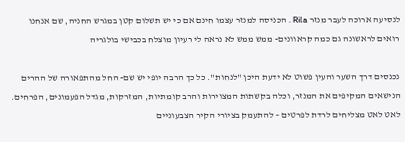לנסיעה ארוכה לעבר מנזר Rila . הכניסה למנזר עצמו חינם אם כי יש תשלום קטן במגרש החניה, שם אנחנו רואים לראשונה גם כמה קראוונים- ממש ממש לא נראה לי רעיון מוצלח בכבישי בולגריה

נכנסים דרך השער והעין פשוט לא ידעת היכן "לנחות". כל כך הרבה יופי יש שם- החל מהתפאורה של ההרים הנישאים המקיפים את המנזר, וכלה בקשתות המצוירות והרב קומתיות, המזרקות, מגדל הפעמונים, הפרחים. לאט לאט מצליחים לרדת לפרטים – להתעמק בציורי הקיר הצבעוניים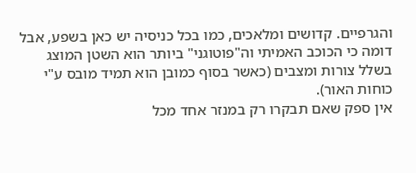והגרפיים. קדושים ומלאכים, כמו בכל כניסיה יש כאן בשפע, אבל דומה כי הכוכב האמיתי וה"פוטוגני" ביותר הוא השטן המוצג בשלל צורות ומצבים (כאשר בסוף כמובן הוא תמיד מובס ע"י כוחות האור).
אין ספק שאם תבקרו רק במנזר אחד מכל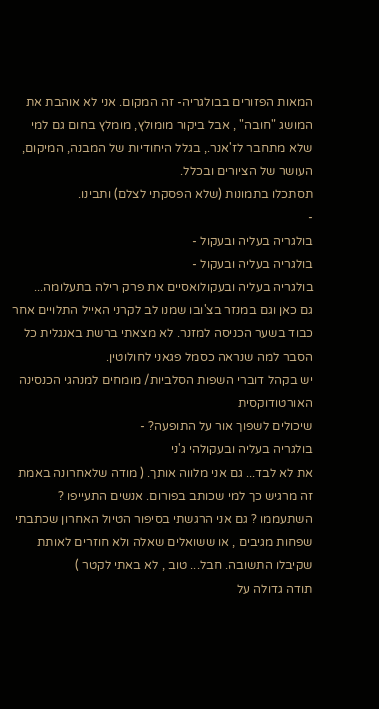המאות הפזורים בבולגריה- זה המקום. אני לא אוהבת את המושג "חובה" , אבל ביקור מומולץ, מומלץ בחום גם למי שלא מתחבר לז'אנר., בגלל היחודיות של המבנה, המיקום, העושר של הציורים ובכלל.
תסתכלו בתמונות (שלא הפסקתי לצלם) ותבינו.
-
בולגריה בעליה ובעקול -
בולגריה בעליה ובעקול -
בולגריה בעליה ובעקולואסיים את פרק רילה בתעלומה...
גם כאן וגם במנזר בצ'ובו שמנו לב לקרני האייל התלויים אחר כבוד בשער הכניסה למזנר. לא מצאתי ברשת באנגלית כל הסבר למה שנראה כסמל פגאני לחולוטין.
יש בקהל דוברי השפות הסלביות/ מומחים למנהגי הכנסינה האורטודוקסית
שיכולים לשפוך אור על התופעה? -
בולגריה בעליה ובעקולהי ג'ני
את לא לבד... גם אני מלווה אותך. ( מודה שלאחרונה באמת זה מרגיש כך למי שכותב בפורום. אנשים התעייפו ? השתעממו ? גם אני הרגשתי בסיפור הטיול האחרון שכתבתי שפחות מגיבים , או ששואלים שאלה ולא חוזרים לאותת שקיבלו התשובה. חבל... טוב , לא באתי לקטר )
תודה גדולה על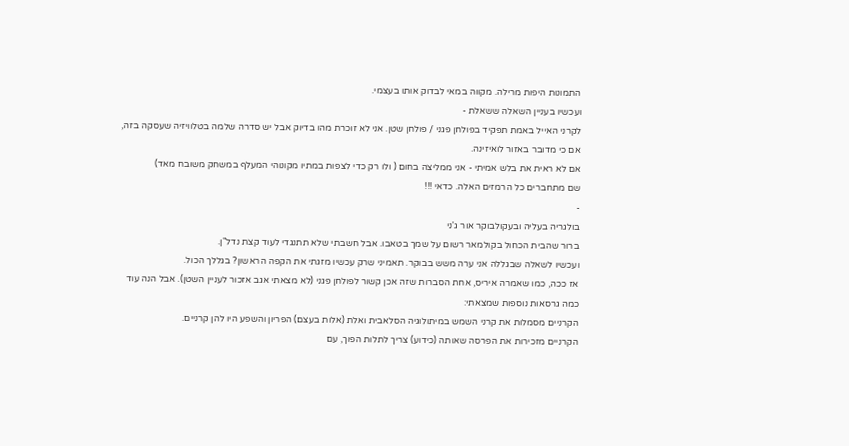התמונות היפות מרילה. מקווה במאי לבדוק אותו בעצמי.
ועכשיו בעניין השאלה ששאלת -
לקרני האייל באמת תפקיד בפולחן פגני / פולחן שטן. אני לא זוכרת מהו בדיוק אבל יש סדרה שלמה בטלוויזיה שעסקה בזה, אם כי מדובר באזור לואיזינה.
אם לא ראית את בלש אמיתי - אני ממליצה בחום ( ולו רק כדי לצפות במתיו מקונוהי המעלף במשחק משובח מאד)
שם מתחברים כל הרמזים האלה. כדאי !!!
-
בולגריה בעליה ובעקולבוקר אור ג'ני
ברור שהבית הכחול בקולמאר רשום על שמך בטאבו. אבל חשבתי שלא תתנגדי לעוד קצת נדל"ן.
ועכשיו לשאלה שבגללה אני ערה משש בבוקר. תאמיני שרק עכשיו מזגתי את הקפה הראשון? בגללך הכול.
אז ככה, כמו שאמרה איריס, אחת הסברות שזה אכן קשור לפולחן פגני (לא מצאתי אגב אזכור לעניין השטן). אבל הנה עוד כמה גרסאות נוספות שמצאתי:
הקרניים מסמלות את קרני השמש במיתולוגיה הסלאבית ואלת (אלות בעצם) הפריון והשפע היו להן קרניים.
הקרניים מזכירות את הפרסה שאותה (כידוע) צריך לתלות הפוך, עם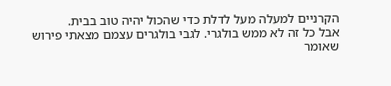הקרניים למעלה מעל לדלת כדי שהכול יהיה טוב בבית.
אבל כל זה לא ממש בולגרי. לגבי בולגרים עצמם מצאתי פירוש שאומר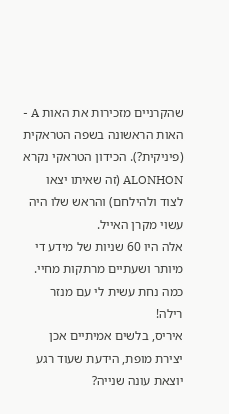שהקרניים מזכירות את האות A - האות הראשונה בשפה הטראקית (פיניקית?). הכידון הטראקי נקרא ALONHON (זה שאיתו יצאו לצוד ולהילחם) והראש שלו היה עשוי מקרן האייל.
אלה היו 60 שניות של מידע די מיותר ושעתיים מרתקות מחיי.
כמה נחת עשית לי עם מנזר רילה!
איריס, בלשים אמיתיים אכן יצירת מופת, הידעת שעוד רגע יוצאת עונה שנייה?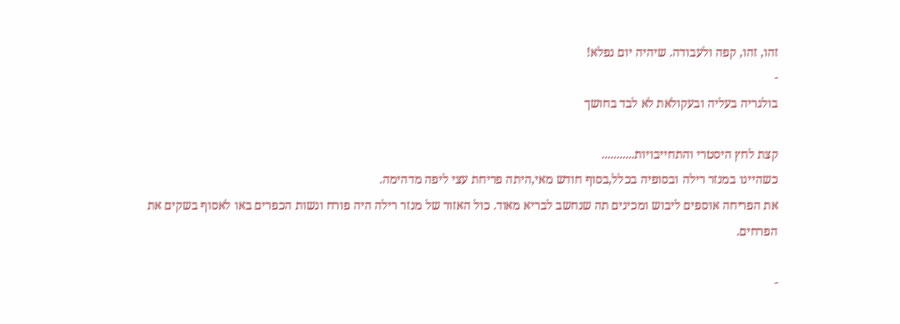זהו, זהו, קפה ולעבודה. שיהיה יום נפלא!
-
בולגריה בעליה ובעקולאת לא לבד בחושך

קצת לחץ היסטרי והתחייבויות...........
כשהיינו במנזר רילה ובסופיה בכלל,בסוף חודש מאי,היתה פריחת עצי ליפה מדהימה.
את הפריחה אוספים ליבוש ומכינים תה שנחשב לבריא מאוד. כול האזור של מנזר רילה היה פורח ונשות הכפרים באו לאסוף בשקים את הפרחים.

-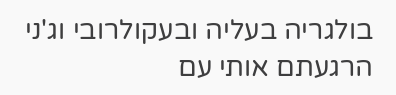בולגריה בעליה ובעקולרובי וג'ני הרגעתם אותי עם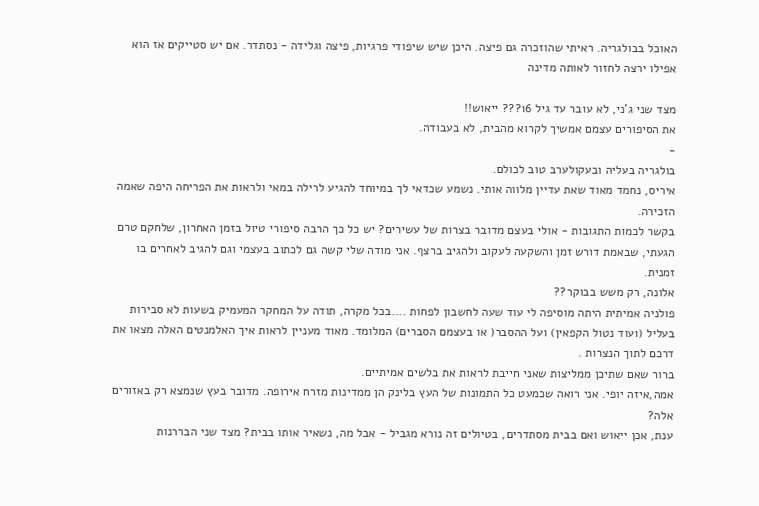האוכל בבולגריה. ראיתי שהוזכרה גם פיצה. היכן שיש שיפודי פרגיות, פיצה וגלידה - נסתדר. אם יש סטייקים אז הוא אפילו ירצה לחזור לאותה מדינה

מצד שני ג'ני, לא עובר עד גיל 16??? ייאוש!!
את הסיפורים עצמם אמשיך לקרוא מהבית, לא בעבודה.
-
בולגריה בעליה ובעקולערב טוב לכולם.
איריס, נחמד מאוד שאת עדיין מלווה אותי. נשמע שכדאי לך במיוחד להגיע לרילה במאי ולראות את הפריחה היפה שאמה הזכירה.
בקשר לכמות התגובות - אולי בעצם מדובר בצרות של עשירים? יש כל כך הרבה סיפורי טיול בזמן האחרון, שלחקם טרם הגעתי, שבאמת דורש זמן והשקעה לעקוב ולהגיב ברצף. אני מודה שלי קשה גם לכתוב בעצמי וגם להגיב לאחרים בו זמנית.
אלונה, רק משש בבוקר??
פולניה אמיתית היתה מוסיפה לי עוד שעה לחשבון לפחות ....בכל מקרה, תודה על המחקר המעמיק בשעות לא סבירות בעליל (ועוד נטול הקפאין) ועל ההסבר( או בעצמם הסברים) המלומד. מאוד מעניין לראות איך האלמנטים האלה מצאו את דרכם לתוך הנצרות .
ברור שאם שתיכן ממליצות שאני חייבת לראות את בלשים אמיתיים.
אמה,איזה יופי. אני רואה שכמעט כל התמונות של העץ בלינק הן ממדינות מזרח אירופה. מדובר בעץ שנמצא רק באזורים אלה?
ענת, אכן ייאוש ואם בבית מסתדרים, בטיולים זה נורא מגביל - אבל מה, נשאיר אותו בבית? מצד שני הבררנות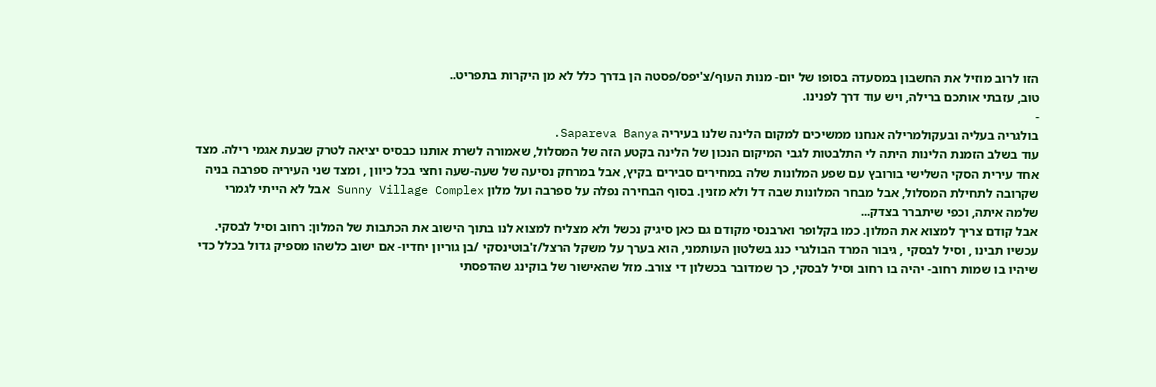הזו לרוב מוזיל את החשבון במסעדה בסופו של יום- מנות העוף/צ'יפס/פסטה הן בדרך כלל לא מן היקרות בתפריט..
טוב, עזבתי אותכם ברילה, ויש עוד דרך לפנינו.
-
בולגריה בעליה ובעקולמרילה אנחנו ממשיכים למקום הלינה שלנו בעיריה Sapareva Banya.
עוד בשלב הזמנת הלינות היתה לי התלבטות לגבי המיקום הנכון של הלינה בקטע הזה של המסלול, שאמורה לשרת אותנו כבסיס יציאה לטרק שבעת אגמי רילה. מצד אחד עירית הסקי השלישי בורובץ עם שפע המלונות שלה במחירים סבירים בקיץ, אבל במרחק נסיעה של שעה-שעה וחצי בכל כיוון , ומצד שני העיריה ספרבה בניה שקרובה לתחילת המסלול, אבל מבחר המלונות שבה דל ולא מזנין. בסוף הבחירה נפלה על ספרבה ועל מלון Sunny Village Complex אבל לא הייתי לגמרי שלמה איתה, וכפי שיתברר בצדק...
אבל קודם צריך למצוא את המלון. כמו בקלופר וארבנסי מקודם גם כאן סיגיק נכשל ולא מצליח למצוא לנו בתוך הישוב את הכתבות של המלון: רחוב וסיל לבסקי. עכשיו תבינו , וסיל לבסקי , גיבור המרד הבולגרי כנג בשלטון העותמני, הוא בערך על משקל הרצל/ז'בוטינסקי /בן גוריון יחדיו- אם ישוב כלשהו מספיק גדול בכלל כדי שיהיו בו שמות רחוב- יהיה בו רחוב וסיל לבסקי, כך שמדובר בכשלון די צורב. מזל שהאישור של בוקינג שהדפסתי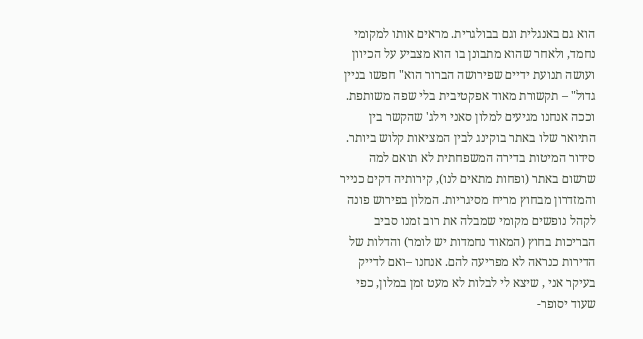הוא גם באנגלית וגם בבולגרית. מראים אותו למקומי נחמד, ולאחר שהוא מתבונן בו הוא מצביע על הכיוון ועושה תנועת ידיים שפירושה הברור הוא" חפשו בניין גדול" – תקשורת מאוד אפקטיבית בלי שפה משותפת.
וככה אנחנו מגיעים למלון סאני וילג' שהקשר בין התיואר שלו באתר בוקינג לבין המציאות קלוש ביותר. סידור המיטות בדירה המשפחתית לא תואם למה שרשום באתר (ופחות מתאים לנו), קירותיה דקים כנייר והמזדרון מבחוץ מריח מסיגריות. המלון בפירוש פונה לקהל נופשים מקומי שמבלה את רוב זמנו סביב הבריכות בחוץ (המאוד נחמדות יש לומר) והדלות של הדירות כנראה לא מפריעה להם. אנחנו –ואם לדייק בעיקר אני , שיצא לי לבלות לא מעט זמן במלון, כפי שעוד יסופר-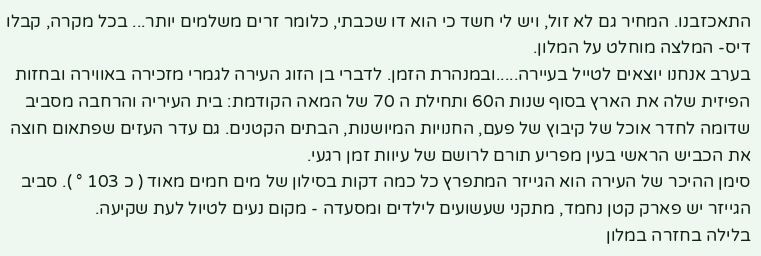התאכזבנו. המחיר גם לא זול, ויש לי חשד כי הוא דו שכבתי, כלומר זרים משלמים יותר... בכל מקרה, קבלו דיס- המלצה מוחלט על המלון.
בערב אנחנו יוצאים לטייל בעיירה.....ובמנהרת הזמן. לדברי בן הזוג העירה לגמרי מזכירה באווירה ובחזות הפיזית שלה את הארץ בסוף שנות ה60 ותחילת ה 70 של המאה הקודמת: בית העיריה והרחבה מסביב שדומה לחדר אוכל של קיבוץ של פעם, החנויות המיושנות, הבתים הקטנים. גם עדר העזים שפתאום חוצה את הכביש הראשי בעין מפריע תורם לרושם של עיוות זמן רגעי.
סימן ההיכר של העירה הוא הגייזר המתפרץ כל כמה דקות בסילון של מים חמים מאוד ( כ 103 ° ). סביב הגייזר יש פארק קטן נחמד, מתקני שעשועים לילדים ומסעדה - מקום נעים לטיול לעת שקיעה.
בלילה בחזרה במלון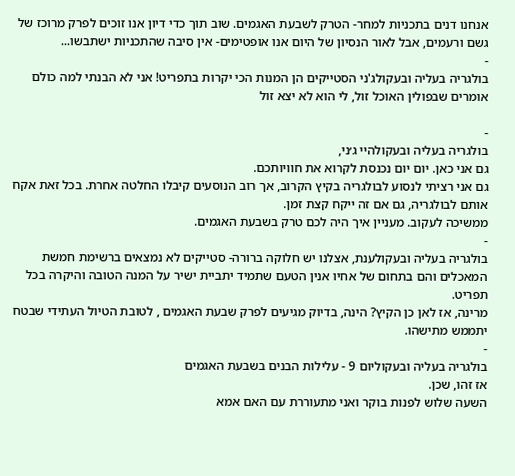אנחנו דנים בתכניות למחר- הטרק לשבעת האגמים. שוב תוך כדי דיון אנו זוכים לפרק מרוכז של גשם ורעמים, אבל לאור הנסיון של היום אנו אופטימים- אין סיבה שהתכניות ישתבשו...
-
בולגריה בעליה ובעקולג'ני הסטייקים הן המנות הכי יקרות בתפריט! אני לא הבנתי למה כולם אומרים שבפולין האוכל זול, לי הוא לא יצא זול

-
בולגריה בעליה ובעקולהיי ג׳ני,
גם אני כאן. יום יום נכנסת לקרוא את חוויותכם.
גם אני רציתי לנסוע לבולגריה בקיץ הקרוב, אך רוב הנוסעים קיבלו החלטה אחרת. בכל זאת אקח אותם לבולגריה, גם אם זה ייקח קצת זמן.
ממשיכה לעקוב. מעניין איך היה לכם טרק בשבעת האגמים.
-
בולגריה בעליה ובעקולענת, אצלנו יש חלוקה ברורה- סטייקים לא נמצאים ברשימת חמשת המאכלים והם בתחום של אחיו אנין הטעם שתמיד יתביית ישיר על המנה הטובה והיקרה בכל תפריט.
מרינה, אז לאן כן הקיץ? הינה, בדיוק מגיעים לפרק שבעת האגמים , לטובת הטיול העתידי שבטח יתממש מתישהו.
-
בולגריה בעליה ובעקוליום 9 - עלילות הבנים בשבעת האגמים
אז זהו, שכן.
השעה שלוש לפנות בוקר ואני מתעוררת עם האם אמא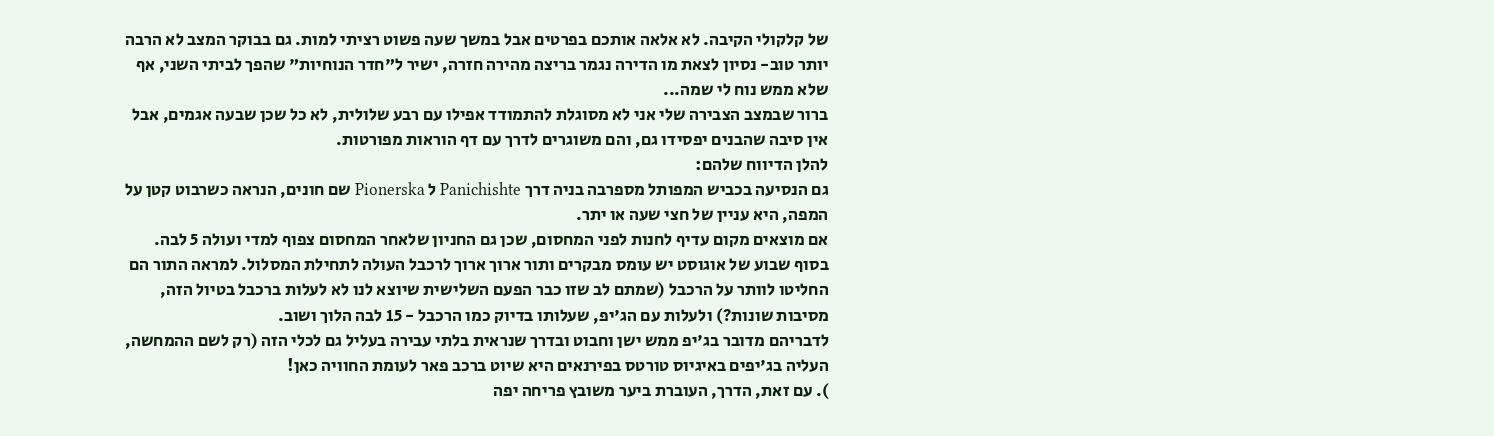של קלקולי הקיבה. לא אלאה אותכם בפרטים אבל במשך שעה פשוט רציתי למות. גם בבוקר המצב לא הרבה יותר טוב- נסיון לצאת מו הדירה נגמר בריצה מהירה חזרה, ישיר ל"חדר הנוחיות" שהפך לביתי השני, אף שלא ממש נוח לי שמה...
ברור שבמצב הצבירה שלי אני לא מסוגלת להתמודד אפילו עם רבע שלולית, לא כל שכן שבעה אגמים, אבל אין סיבה שהבנים יפסידו גם, והם משוגרים לדרך עם דף הוראות מפורטות.
להלן הדיווח שלהם:
גם הנסיעה בכביש המפותל מספרבה בניה דרך Panichishte ל Pionerska שם חונים, הנראה כשרבוט קטן על המפה, היא עניין של חצי שעה או יתר.
אם מוצאים מקום עדיף לחנות לפני המחסום, שכן גם החניון שלאחר המחסום צפוף למדי ועולה 5 לבה.
בסוף שבוע של אוגוסט יש עומס מבקרים ותור ארוך ארוך לרכבל העולה לתחילת המסלול. למראה התור הם החליטו לוותר על הרכבל (שמתם לב שזו כבר הפעם השלישית שיוצא לנו לא לעלות ברכבל בטיול הזה, מסיבות שונות?) ולעלות עם הג'יפ, שעלותו בדיוק כמו הרכבל - 15 לבה הלוך ושוב.
לדבריהם מדובר בג'יפ ממש ישן וחבוט ובדרך שנראית בלתי עבירה בעליל גם לכלי הזה (רק לשם ההמחשה, העליה בג'יפים באיגיוס טורטס בפירנאים היא שיוט ברכב פאר לעומת החוויה כאן!
). עם זאת, הדרך, העוברת ביער משובץ פריחה יפה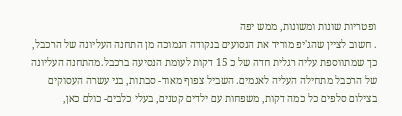ופטריות שונות ומשונות, ממש יפה
. חשוב לציין שהג'יפ מוריד את הנסועים בנקודה הנמוכה מן התחנה העליונה של הרכבל, כך שמתווספת עליה רגלית חדה של כ 15 דקות לעומת הנסיעה ברכבל.מהתחנה העליונה של הרכבל מתחילה העליה לאגמים. השביל צפוף מאוד- סבתות, בני עשרה העסוקים בצילום סלפים כל כמה דקות, משפחות עם ילדים קטנים, בעלי כלבים- כולם כאן,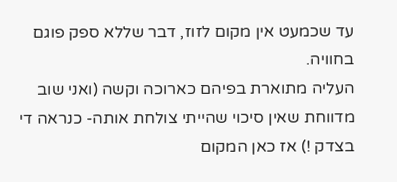עד שכמעט אין מקום לזוז, דבר שללא ספק פוגם בחוויה.
העליה מתוארת בפיהם כארוכה וקשה (ואני שוב מדווחת שאין סיכוי שהייתי צולחת אותה- כנראה די בצדק !) אז כאן המקום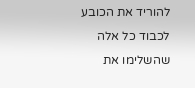להוריד את הכובע לכבוד כל אלה שהשלימו את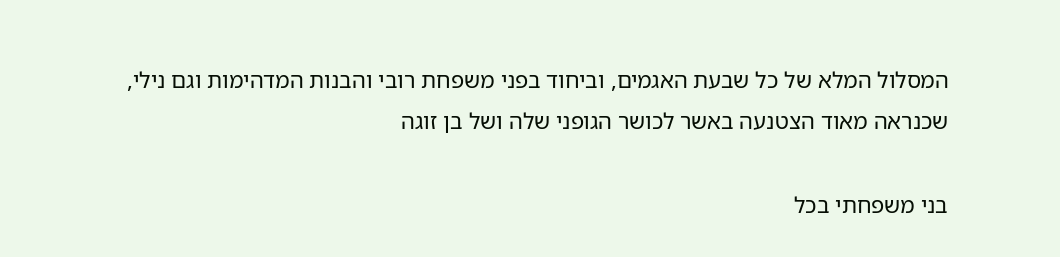המסלול המלא של כל שבעת האגמים, וביחוד בפני משפחת רובי והבנות המדהימות וגם נילי, שכנראה מאוד הצטנעה באשר לכושר הגופני שלה ושל בן זוגה

בני משפחתי בכל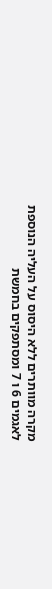מקרה מוותרים ללא היסוס על העליה הנוספת לאגמים 6 ו 7 ומסתפקים בחמשת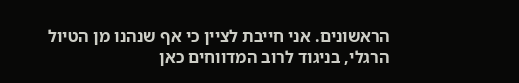הראשונים. אני חייבת לציין כי אף שנהנו מן הטיול הרגלי, בניגוד לרוב המדווחים כאן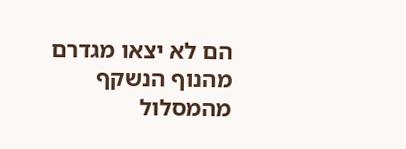הם לא יצאו מגדרם מהנוף הנשקף מהמסלול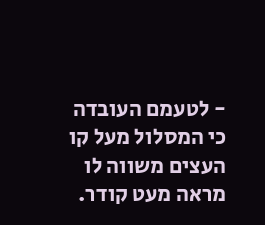- לטעמם העובדה כי המסלול מעל קו העצים משווה לו מראה מעט קודר.